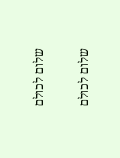שלום לכולם

שלום לכולם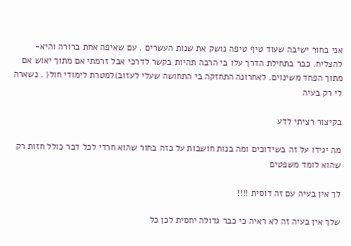אני בחור ישיבה שעוד טיף טיפה נושק את שנות העשרים . עם שאיפה אחת ברורה והיא- להצליח. כבר בתחילת הדרך עלו בי הרבה תהיות בקשר לדרכי אבל זרמתי אם מתוך יאוש אם מתוך הפחד משינוים. לאחרונה התחזקה בי התחושה שעלי לעזוב)למטרת לימודי חול( . נשארה לי רק בעיה

בקיצור רציתי לדע

מה יגידו על זה בשידוכים ומה בנות חושבות על כזה בחור שהוא חרדי לכל דבר כולל חזות רק שהוא לומד משפטים

לך אין בעיה עם זה דוסית !!!!

שלך אין בעיה זה לא ראיה כי כבר גדולה יחסית לכן כל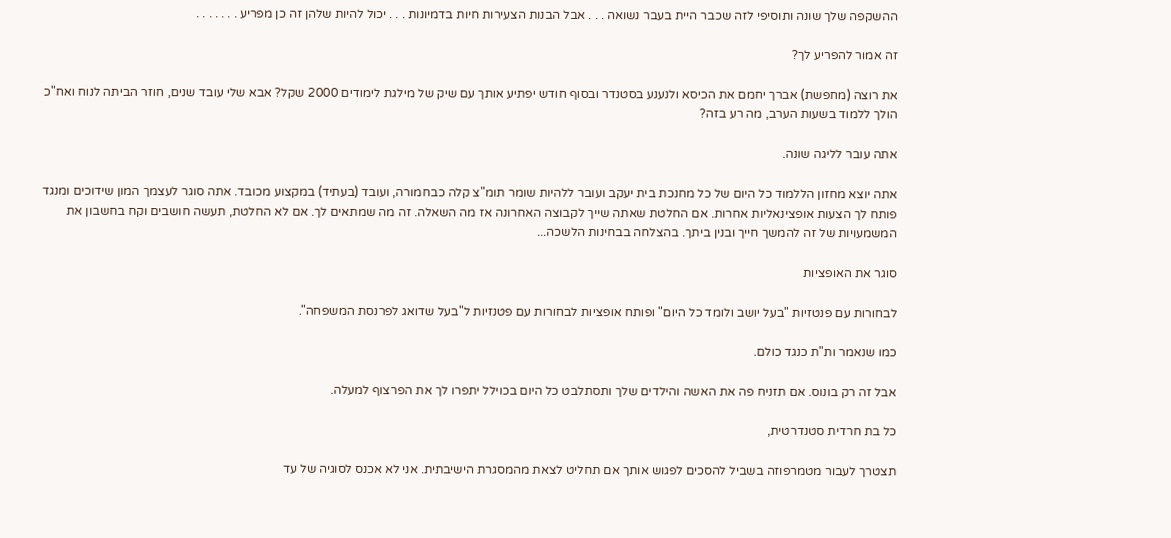ההשקפה שלך שונה ותוסיפי לזה שכבר היית בעבר נשואה . . . אבל הבנות הצעירות חיות בדמיונות . . . יכול להיות שלהן זה כן מפריע . . . . . . .

זה אמור להפריע לך?

את רוצה (מחפשת) אברך יחמם את הכיסא ולנענע בסטנדר ובסוף חודש יפתיע אותך עם שיק של מילגת לימודים 2000 שקל? אבא שלי עובד שנים, חוזר הביתה לנוח ואח"כ הולך ללמוד בשעות הערב, מה רע בזה?

אתה עובר לליגה שונה.

אתה יוצא מחזון הללמוד כל היום של כל מחנכת בית יעקב ועובר ללהיות שומר תומ"צ קלה כבחמורה, ועובד (בעתיד) במקצוע מכובד. אתה סוגר לעצמך המון שידוכים ומנגד פותח לך הצעות אופצינאליות אחרות. אם החלטת שאתה שייך לקבוצה האחרונה אז מה השאלה. זה מה שמתאים לך. אם לא החלטת, תעשה חושבים וקח בחשבון את המשמעויות של זה להמשך חייך ובנין ביתך. בהצלחה בבחינות הלשכה...

סוגר את האופציות

לבחורות עם פנטזיות "בעל יושב ולומד כל היום" ופותח אופציות לבחורות עם פטנזיות ל"בעל שדואג לפרנסת המשפחה".

כמו שנאמר ות"ת כנגד כולם.

אבל זה רק בונוס. אם תזניח פה את האשה והילדים שלך ותסתלבט כל היום בכוילל יתפרו לך את הפרצוף למעלה.

כל בת חרדית סטנדרטית,

תצטרך לעבור מטמרפוזה בשביל להסכים לפגוש אותך אם תחליט לצאת מהמסגרת הישיבתית. אני לא אכנס לסוגיה של עד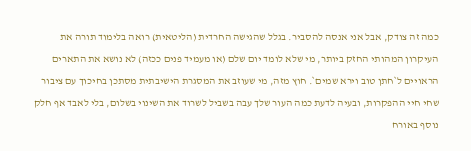כמה זה צודק, אבל אני אנסה להסביר. בגלל שהגישה החרדית (הליטאית) רואה בלימוד תורה את העיקרון המהותי החזק ביותר, מי שלא לומד יום שלם (או מעמיד פנים ככזה) לא נושא את התארים הראויים ל`חתן טוב וירא שמים`. חוץ מזה, מי שעוזב את המסגרת הישיבתית מסתכן בחיכוך עם ציבור שחי חיי ההפקרות, ובעיה לדעת כמה העור שלך עבה בשביל לשרוד את השינוי בשלום, בלי לאבד אף חלק נוסף באורח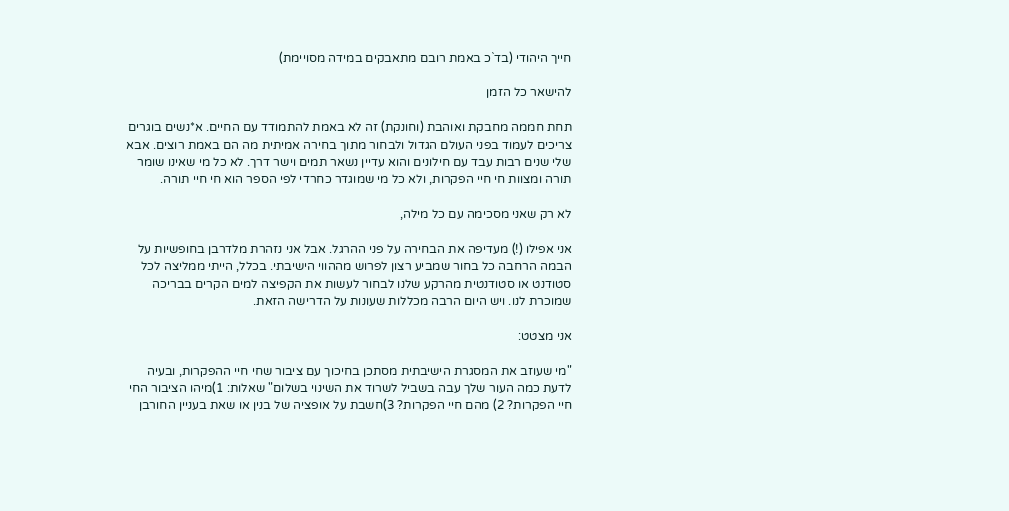חייך היהודי (בד`כ באמת רובם מתאבקים במידה מסויימת)

להישאר כל הזמן

תחת חממה מחבקת ואוהבת (וחונקת) זה לא באמת להתמודד עם החיים. א*נשים בוגרים צריכים לעמוד בפני העולם הגדול ולבחור מתוך בחירה אמיתית מה הם באמת רוצים. אבא שלי שנים רבות עבד עם חילונים והוא עדיין נשאר תמים וישר דרך. לא כל מי שאינו שומר תורה ומצוות חי חיי הפקרות, ולא כל מי שמוגדר כחרדי לפי הספר הוא חי חיי תורה.

לא רק שאני מסכימה עם כל מילה,

אני אפילו (!) מעדיפה את הבחירה על פני ההרגל. אבל אני נזהרת מלדרבן בחופשיות על הבמה הרחבה כל בחור שמביע רצון לפרוש מההווי הישיבתי. בכלל, הייתי ממליצה לכל סטודנט או סטודנטית מהרקע שלנו לבחור לעשות את הקפיצה למים הקרים בבריכה שמוכרת לנו. ויש היום הרבה מכללות שעונות על הדרישה הזאת.

אני מצטט:

"מי שעוזב את המסגרת הישיבתית מסתכן בחיכוך עם ציבור שחי חיי ההפקרות, ובעיה לדעת כמה העור שלך עבה בשביל לשרוד את השינוי בשלום" שאלות: 1)מיהו הציבור החי חיי הפקרות? 2) מהם חיי הפקרות? 3)חשבת על אופציה של בנין או שאת בעניין החורבן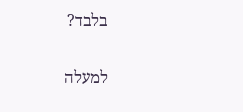בלבד?

למעלה